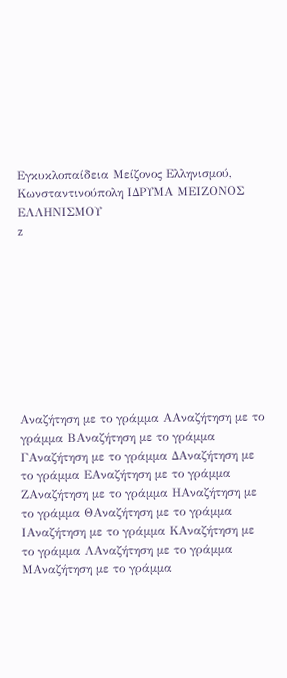Εγκυκλοπαίδεια Μείζονος Ελληνισμού, Κωνσταντινούπολη ΙΔΡΥΜΑ ΜΕΙΖΟΝΟΣ ΕΛΛΗΝΙΣΜΟΥ
z









Αναζήτηση με το γράμμα ΑΑναζήτηση με το γράμμα ΒΑναζήτηση με το γράμμα ΓΑναζήτηση με το γράμμα ΔΑναζήτηση με το γράμμα ΕΑναζήτηση με το γράμμα ΖΑναζήτηση με το γράμμα ΗΑναζήτηση με το γράμμα ΘΑναζήτηση με το γράμμα ΙΑναζήτηση με το γράμμα ΚΑναζήτηση με το γράμμα ΛΑναζήτηση με το γράμμα ΜΑναζήτηση με το γράμμα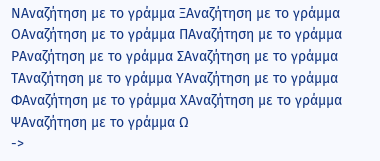ΝΑναζήτηση με το γράμμα ΞΑναζήτηση με το γράμμα ΟΑναζήτηση με το γράμμα ΠΑναζήτηση με το γράμμα ΡΑναζήτηση με το γράμμα ΣΑναζήτηση με το γράμμα ΤΑναζήτηση με το γράμμα ΥΑναζήτηση με το γράμμα ΦΑναζήτηση με το γράμμα ΧΑναζήτηση με το γράμμα ΨΑναζήτηση με το γράμμα Ω
->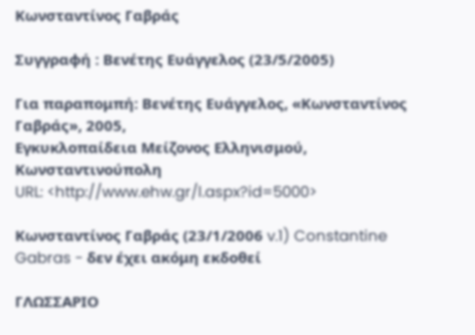Κωνσταντίνος Γαβράς

Συγγραφή : Βενέτης Ευάγγελος (23/5/2005)

Για παραπομπή: Βενέτης Ευάγγελος, «Κωνσταντίνος Γαβράς», 2005,
Εγκυκλοπαίδεια Μείζονος Ελληνισμού, Κωνσταντινούπολη
URL: <http://www.ehw.gr/l.aspx?id=5000>

Κωνσταντίνος Γαβράς (23/1/2006 v.1) Constantine Gabras - δεν έχει ακόμη εκδοθεί

ΓΛΩΣΣΑΡΙΟ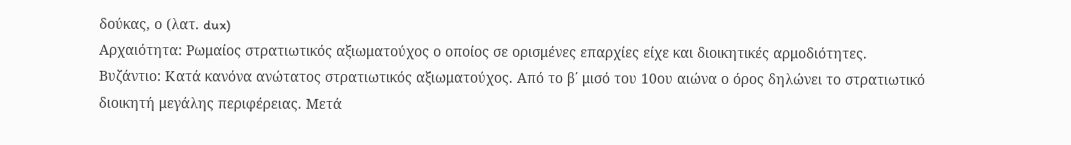δούκας, ο (λατ. dux)
Αρχαιότητα: Ρωμαίος στρατιωτικός αξιωματούχος ο οποίος σε ορισμένες επαρχίες είχε και διοικητικές αρμοδιότητες. Βυζάντιο: Κατά κανόνα ανώτατος στρατιωτικός αξιωματούχος. Από το β΄ μισό του 10ου αιώνα ο όρος δηλώνει το στρατιωτικό διοικητή μεγάλης περιφέρειας. Μετά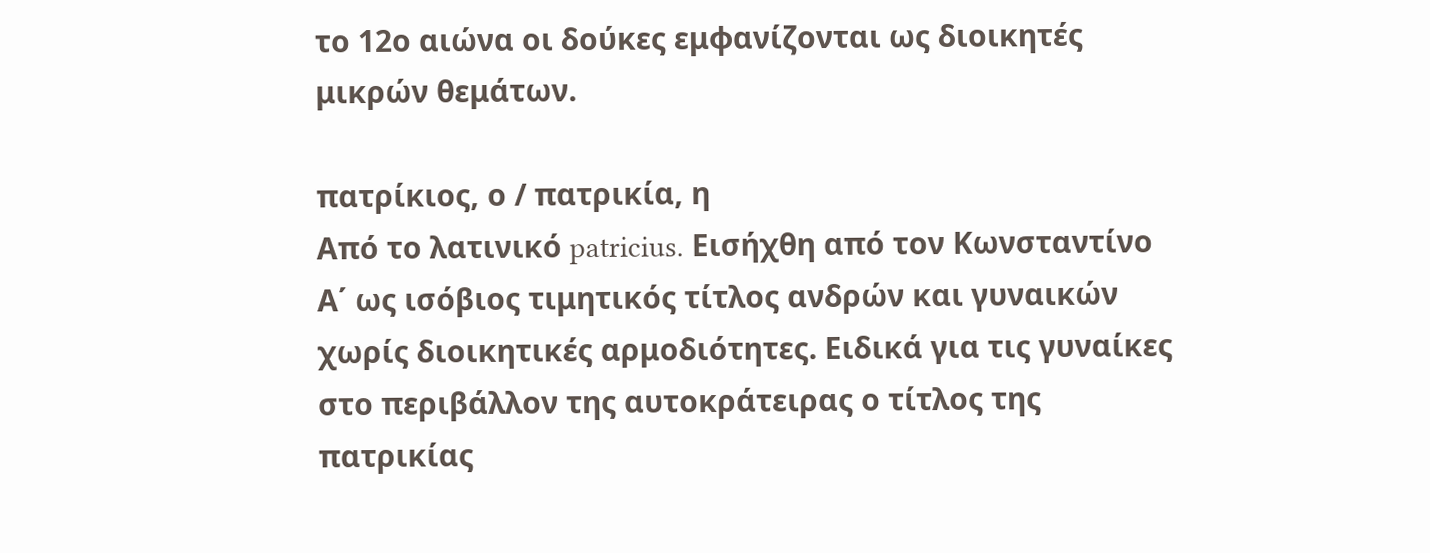το 12ο αιώνα οι δούκες εμφανίζονται ως διοικητές μικρών θεμάτων.

πατρίκιος, ο / πατρικία, η
Από το λατινικό patricius. Εισήχθη από τον Κωνσταντίνο Α΄ ως ισόβιος τιμητικός τίτλος ανδρών και γυναικών χωρίς διοικητικές αρμοδιότητες. Ειδικά για τις γυναίκες στο περιβάλλον της αυτοκράτειρας ο τίτλος της πατρικίας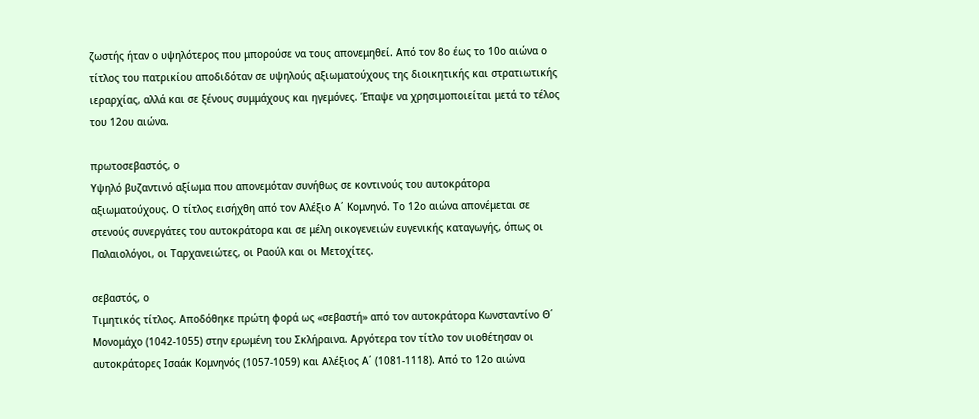ζωστής ήταν ο υψηλότερος που μπορούσε να τους απονεμηθεί. Από τον 8ο έως το 10ο αιώνα ο τίτλος του πατρικίου αποδιδόταν σε υψηλούς αξιωματούχους της διοικητικής και στρατιωτικής ιεραρχίας, αλλά και σε ξένους συμμάχους και ηγεμόνες. Έπαψε να χρησιμοποιείται μετά το τέλος του 12ου αιώνα.

πρωτοσεβαστός, ο
Υψηλό βυζαντινό αξίωμα που απονεμόταν συνήθως σε κοντινούς του αυτοκράτορα αξιωματούχους. Ο τίτλος εισήχθη από τον Αλέξιο Α΄ Κομνηνό. Το 12ο αιώνα απονέμεται σε στενούς συνεργάτες του αυτοκράτορα και σε μέλη οικογενειών ευγενικής καταγωγής, όπως οι Παλαιολόγοι, οι Ταρχανειώτες, οι Ραούλ και οι Μετοχίτες.

σεβαστός, ο
Τιμητικός τίτλος. Αποδόθηκε πρώτη φορά ως «σεβαστή» από τον αυτοκράτορα Κωνσταντίνο Θ΄ Μονομάχο (1042-1055) στην ερωμένη του Σκλήραινα. Αργότερα τον τίτλο τον υιοθέτησαν οι αυτοκράτορες Ισαάκ Κομνηνός (1057-1059) και Αλέξιος Α΄ (1081-1118). Από το 12ο αιώνα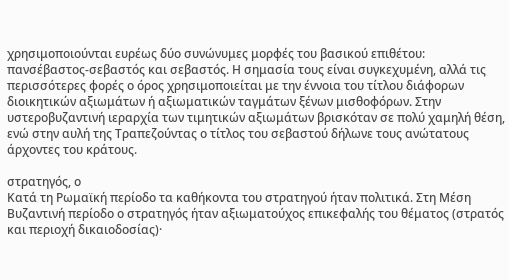χρησιμοποιούνται ευρέως δύο συνώνυμες μορφές του βασικού επιθέτου: πανσέβαστος-σεβαστός και σεβαστός. Η σημασία τους είναι συγκεχυμένη, αλλά τις περισσότερες φορές ο όρος χρησιμοποιείται με την έννοια του τίτλου διάφορων διοικητικών αξιωμάτων ή αξιωματικών ταγμάτων ξένων μισθοφόρων. Στην υστεροβυζαντινή ιεραρχία των τιμητικών αξιωμάτων βρισκόταν σε πολύ χαμηλή θέση, ενώ στην αυλή της Τραπεζούντας ο τίτλος του σεβαστού δήλωνε τους ανώτατους άρχοντες του κράτους.

στρατηγός, ο
Κατά τη Ρωμαϊκή περίοδο τα καθήκοντα του στρατηγού ήταν πολιτικά. Στη Μέση Βυζαντινή περίοδο ο στρατηγός ήταν αξιωματούχος επικεφαλής του θέματος (στρατός και περιοχή δικαιοδοσίας)·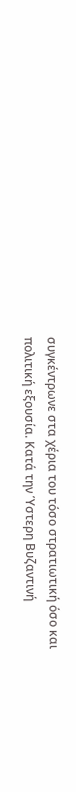συγκέντρωνε στα χέρια του τόσο στρατιωτική όσο και πολιτική εξουσία. Κατά την Ύστερη Βυζαντινή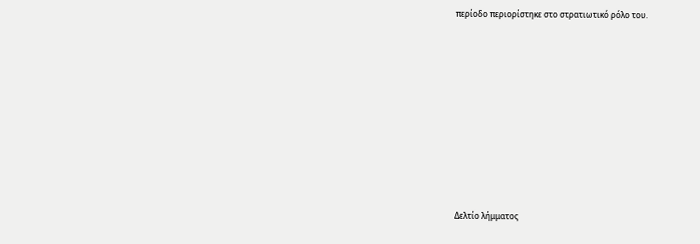περίοδο περιορίστηκε στο στρατιωτικό ρόλο του.










Δελτίο λήμματος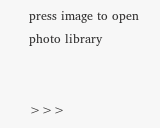press image to open photo library


>>>